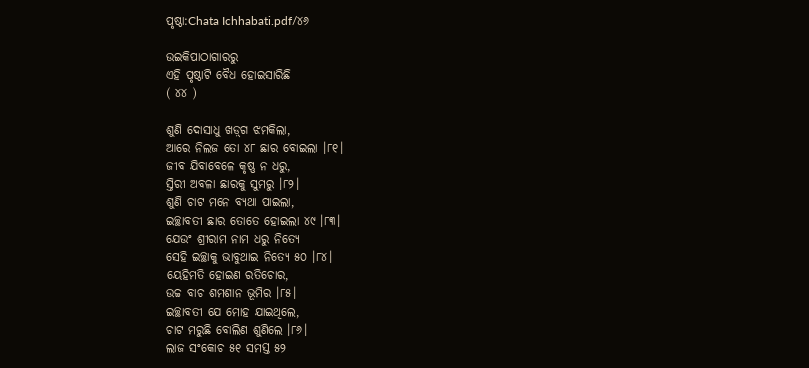ପୃଷ୍ଠା:Chata Ichhabati.pdf/୪୬

ଉଇକିପାଠାଗାର‌ରୁ
ଏହି ପୃଷ୍ଠାଟି ବୈଧ ହୋଇସାରିଛି
( ୪୪ )

ଶୁଣି ଦୋସାଧୁ ଖଡ଼୍‌ଗ ଝମକିଲା,
ଆରେ ନିଲଜ ତୋ ୪୮ ଛାର ବୋଇଲା ।୮୧।
ଜୀବ ଯିବାବେଳେ କୃଷ୍ଣ ନ ଧରୁ,
ସ୍ତିରୀ ଅବଳା ଛାରକୁ ସୁମରୁ ।୮୨।
ଶୁଣି ଚାଟ ମନେ ବ୍ୟଥା ପାଇଲା,
ଇଚ୍ଛାବତୀ ଛାର ତୋତେ ହୋଇଲା ୪୯ ।୮୩।
ଯେଉଂ ଶ୍ରୀରାମ ନାମ ଧରୁ ନିତ୍ୟେ
ସେହି ଇଚ୍ଛାକୁ ଭାବୁଥାଇ ନିତ୍ୟେ ୫୦ ।୮୪।
ୟେହିମତି ହୋଇଣ ରତିଚୋର,
ଉଚ୍ଚ ବାଚ ଶମଶାନ ଭୂମିର ।୮୫।
ଇଚ୍ଛାବତୀ ଯେ ମୋହ ଯାଇଥିଲେ,
ଚାଟ ମରୁଛି ବୋଲିଣ ଶୁଣିଲେ ।୮୬।
ଲାଜ ସଂକୋଚ ୫୧ ସମସ୍ତ ୫୨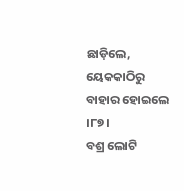ଛାଡ଼ିଲେ,
ୟେକ‌କାଠିରୁ ବାହାର ହୋଇଲେ ।୮୭।
ବଶ୍ର ଲୋଟି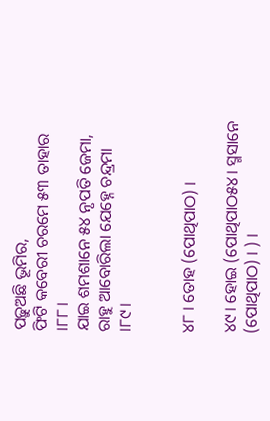ପଢ଼ୁଅଛି ଭୂମିର,
ଫିଟି କବେରୀ ଚରମେ ୫୩ ତାହାର ।୮୮।
ଯାଇ ଶମଶାନେ ୫୪ ନୃପତି ଜେମା,
ରାହୁ ଆବୋରିଲା ଯେହ୍ନେ ଚନ୍ଦ୍ରମା ।୮୯।


୪୮ । ତୋହ (ପୋଥିପାଠ) ।

୪୯। ହୋଇ (ପୋଥିପାଠ୫୪। ସ୍ମସାନେ (ପୋଥିପାଠ) । ) ।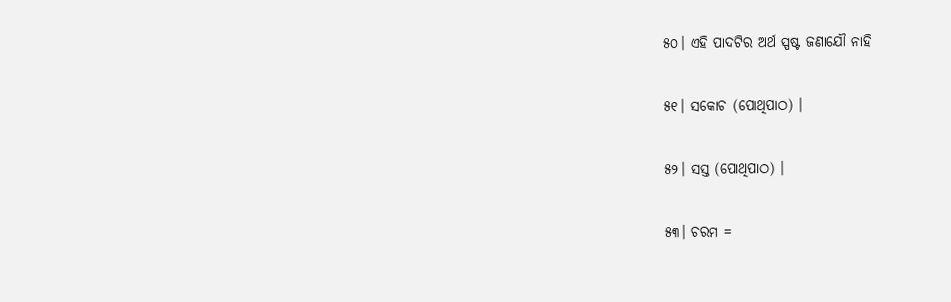୫୦। ଏହି ପାଦଟିର ଅର୍ଥ ସ୍ପଷ୍ଟ ଜଣାଯୌ ନାହି

୫୧। ସକୋଚ (ପୋଥିପାଠ) ।

୫୨। ସ‌ସ୍ତ (ପୋଥିପାଠ) ।

୫୩। ଚରମ =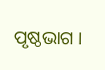ପୃଷ୍ଠଭାଗ ।